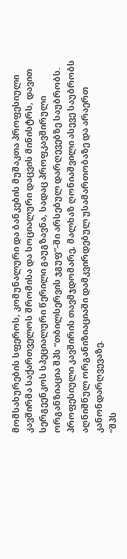მომსახურების სფეროს, კომუნალური და ბანკების მუშაკთა პროფესიული კავშირმა საქართველოს შრომისა და სოციალური დაცვის მინისტრს, დავით სერგეენკოს სპეციალური წერილი გაუგზავნა, სადაც პროფკავშირული ორგანზიაცია შპს “თბილსერვის ჯგუფ“-ში არსებულ დარღევებზე საუბრობს. პროფესიული კავშირის თავმჯდომარე, მალხაზ ღონიაშვილი ასევე საუბრობს აღნიშნულ ორგანიზიაციაში დამკვირდებულ უსამართობაზე და არაერთ კანონდარღვევაზე.
“შპს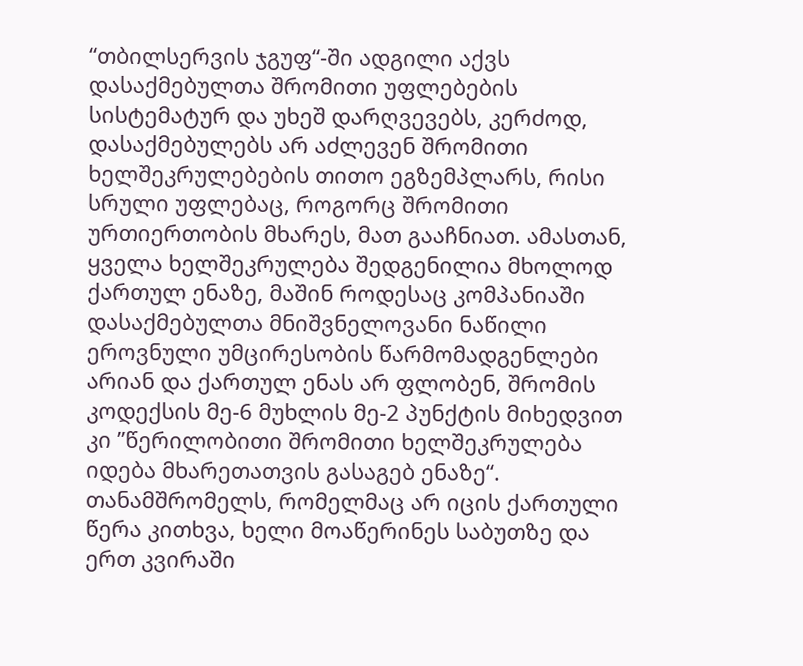“თბილსერვის ჯგუფ“-ში ადგილი აქვს დასაქმებულთა შრომითი უფლებების სისტემატურ და უხეშ დარღვევებს, კერძოდ, დასაქმებულებს არ აძლევენ შრომითი ხელშეკრულებების თითო ეგზემპლარს, რისი სრული უფლებაც, როგორც შრომითი ურთიერთობის მხარეს, მათ გააჩნიათ. ამასთან, ყველა ხელშეკრულება შედგენილია მხოლოდ ქართულ ენაზე, მაშინ როდესაც კომპანიაში დასაქმებულთა მნიშვნელოვანი ნაწილი ეროვნული უმცირესობის წარმომადგენლები არიან და ქართულ ენას არ ფლობენ, შრომის კოდექსის მე-6 მუხლის მე-2 პუნქტის მიხედვით კი ”წერილობითი შრომითი ხელშეკრულება იდება მხარეთათვის გასაგებ ენაზე“.
თანამშრომელს, რომელმაც არ იცის ქართული წერა კითხვა, ხელი მოაწერინეს საბუთზე და ერთ კვირაში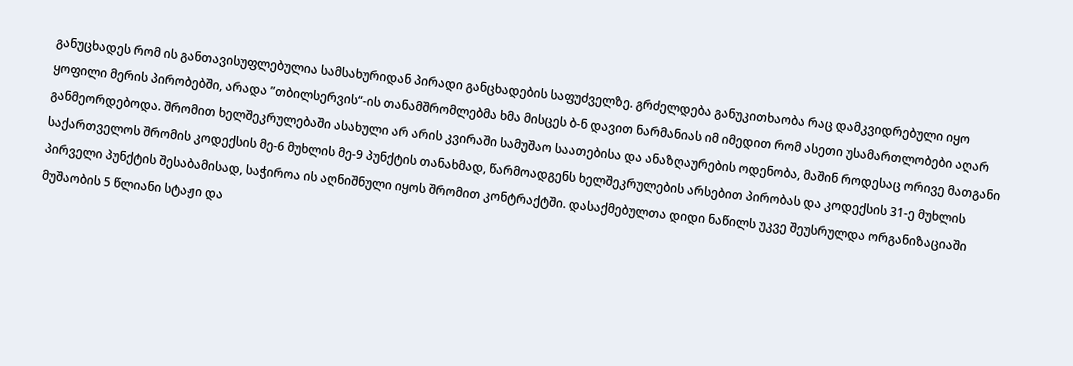განუცხადეს რომ ის განთავისუფლებულია სამსახურიდან პირადი განცხადების საფუძველზე. გრძელდება განუკითხაობა რაც დამკვიდრებული იყო ყოფილი მერის პირობებში, არადა ”თბილსერვის“-ის თანამშრომლებმა ხმა მისცეს ბ-ნ დავით ნარმანიას იმ იმედით რომ ასეთი უსამართლობები აღარ განმეორდებოდა. შრომით ხელშეკრულებაში ასახული არ არის კვირაში სამუშაო საათებისა და ანაზღაურების ოდენობა, მაშინ როდესაც ორივე მათგანი საქართველოს შრომის კოდექსის მე-6 მუხლის მე-9 პუნქტის თანახმად, წარმოადგენს ხელშეკრულების არსებით პირობას და კოდექსის 31-ე მუხლის პირველი პუნქტის შესაბამისად, საჭიროა ის აღნიშნული იყოს შრომით კონტრაქტში. დასაქმებულთა დიდი ნაწილს უკვე შეუსრულდა ორგანიზაციაში მუშაობის 5 წლიანი სტაჟი და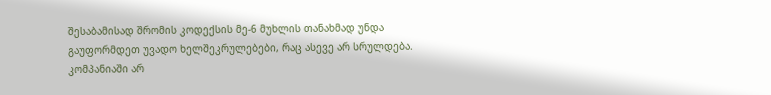შესაბამისად შრომის კოდექსის მე-6 მუხლის თანახმად უნდა გაუფორმდეთ უვადო ხელშეკრულებები, რაც ასევე არ სრულდება.
კომპანიაში არ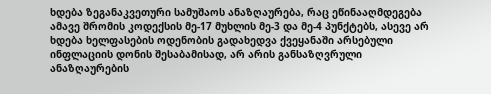ხდება ზეგანაკვეთური სამუშაოს ანაზღაურება, რაც ეწინააღმდეგება ამავე შრომის კოდექსის მე-17 მუხლის მე-3 და მე-4 პუნქტებს, ასევე არ ხდება ხელფასების ოდენობის გადახედვა ქვეყანაში არსებული ინფლაციის დონის შესაბამისად, არ არის განსაზღვრული ანაზღაურების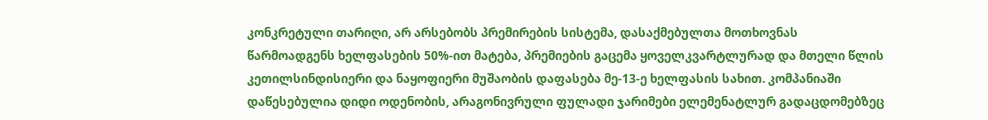კონკრეტული თარიღი, არ არსებობს პრემირების სისტემა, დასაქმებულთა მოთხოვნას წარმოადგენს ხელფასების 50%-ით მატება, პრემიების გაცემა ყოველკვარტლურად და მთელი წლის კეთილსინდისიერი და ნაყოფიერი მუშაობის დაფასება მე-13-ე ხელფასის სახით. კომპანიაში დაწესებულია დიდი ოდენობის, არაგონივრული ფულადი ჯარიმები ელემენატლურ გადაცდომებზეც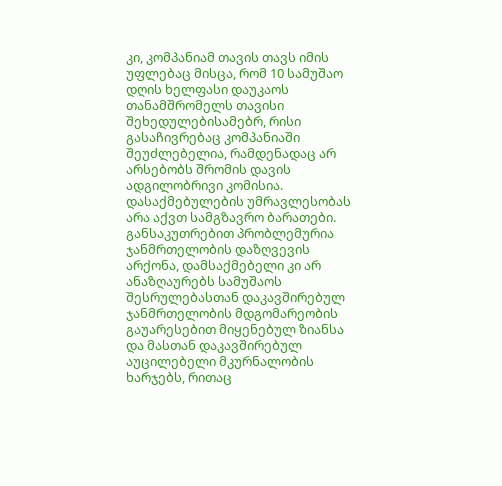კი, კომპანიამ თავის თავს იმის უფლებაც მისცა, რომ 10 სამუშაო დღის ხელფასი დაუკაოს თანამშრომელს თავისი შეხედულებისამებრ, რისი გასაჩივრებაც კომპანიაში შეუძლებელია, რამდენადაც არ არსებობს შრომის დავის ადგილობრივი კომისია.
დასაქმებულების უმრავლესობას არა აქვთ სამგზავრო ბარათები. განსაკუთრებით პრობლემურია ჯანმრთელობის დაზღვევის არქონა, დამსაქმებელი კი არ ანაზღაურებს სამუშაოს შესრულებასთან დაკავშირებულ ჯანმრთელობის მდგომარეობის გაუარესებით მიყენებულ ზიანსა და მასთან დაკავშირებულ აუცილებელი მკურნალობის ხარჯებს, რითაც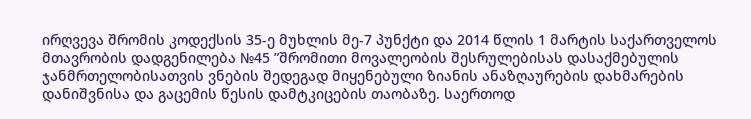ირღვევა შრომის კოდექსის 35-ე მუხლის მე-7 პუნქტი და 2014 წლის 1 მარტის საქართველოს მთავრობის დადგენილება №45 ”შრომითი მოვალეობის შესრულებისას დასაქმებულის ჯანმრთელობისათვის ვნების შედეგად მიყენებული ზიანის ანაზღაურების დახმარების დანიშვნისა და გაცემის წესის დამტკიცების თაობაზე. საერთოდ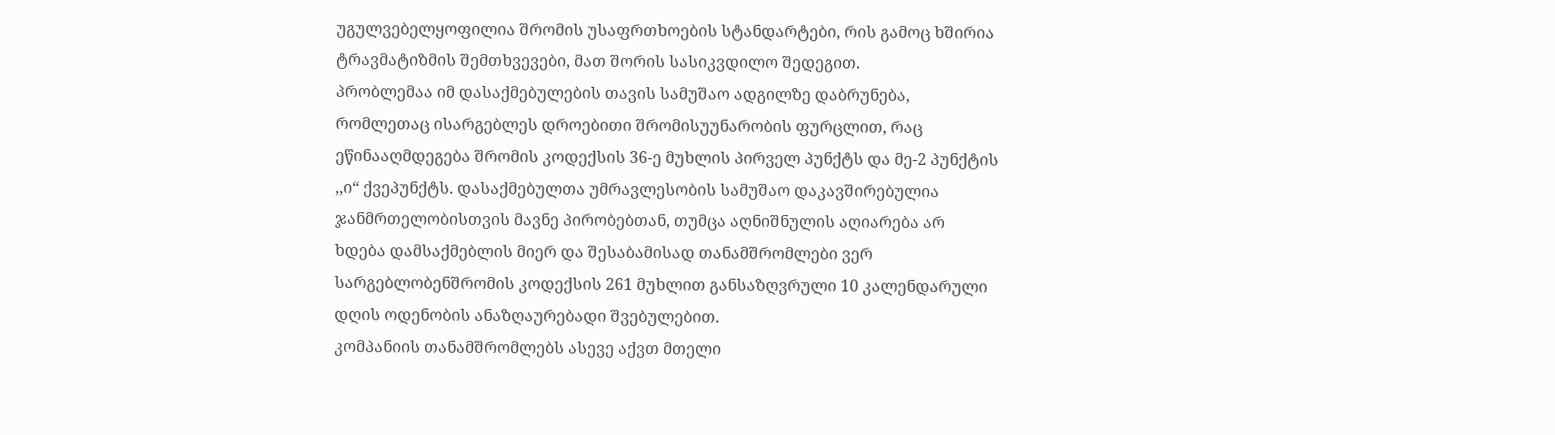უგულვებელყოფილია შრომის უსაფრთხოების სტანდარტები, რის გამოც ხშირია ტრავმატიზმის შემთხვევები, მათ შორის სასიკვდილო შედეგით.
პრობლემაა იმ დასაქმებულების თავის სამუშაო ადგილზე დაბრუნება, რომლეთაც ისარგებლეს დროებითი შრომისუუნარობის ფურცლით, რაც ეწინააღმდეგება შრომის კოდექსის 36-ე მუხლის პირველ პუნქტს და მე-2 პუნქტის ,,ი“ ქვეპუნქტს. დასაქმებულთა უმრავლესობის სამუშაო დაკავშირებულია ჯანმრთელობისთვის მავნე პირობებთან, თუმცა აღნიშნულის აღიარება არ ხდება დამსაქმებლის მიერ და შესაბამისად თანამშრომლები ვერ სარგებლობენშრომის კოდექსის 261 მუხლით განსაზღვრული 10 კალენდარული დღის ოდენობის ანაზღაურებადი შვებულებით.
კომპანიის თანამშრომლებს ასევე აქვთ მთელი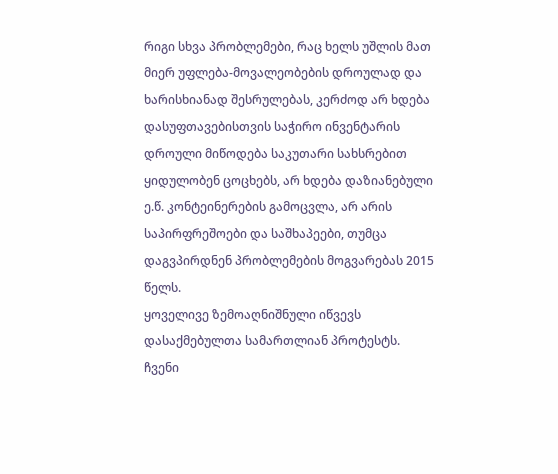რიგი სხვა პრობლემები, რაც ხელს უშლის მათ მიერ უფლება-მოვალეობების დროულად და ხარისხიანად შესრულებას, კერძოდ არ ხდება დასუფთავებისთვის საჭირო ინვენტარის დროული მიწოდება საკუთარი სახსრებით ყიდულობენ ცოცხებს, არ ხდება დაზიანებული ე.წ. კონტეინერების გამოცვლა, არ არის საპირფრეშოები და საშხაპეები, თუმცა დაგვპირდნენ პრობლემების მოგვარებას 2015 წელს.
ყოველივე ზემოაღნიშნული იწვევს დასაქმებულთა სამართლიან პროტესტს. ჩვენი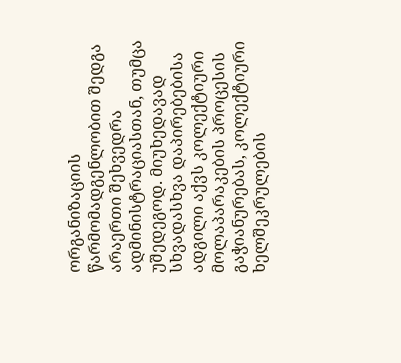ორგანიზაციის წარმომადგენლობით შედგა არაერთი შეხვედრა ადმინისტრაციასთან, თუმცა უშედეგოდ. მიუხედავად სხვადასხვა დაპირებებისა ადგილი აქვს კოლექტიური მოლაპარაკების პროცესის გაჭიანურებას, კოლექტიური ხელშეკრულების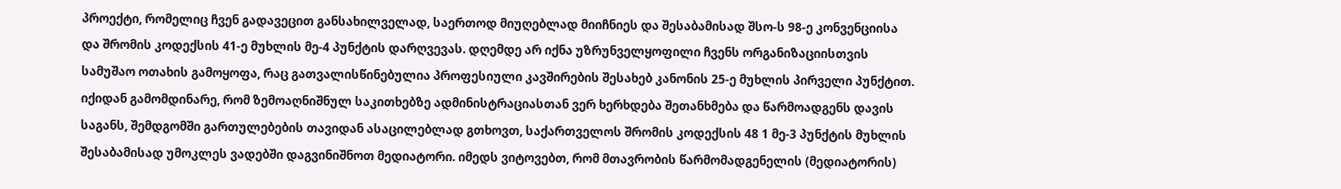პროექტი, რომელიც ჩვენ გადავეცით განსახილველად, საერთოდ მიუღებლად მიიჩნიეს და შესაბამისად შსო-ს 98-ე კონვენციისა და შრომის კოდექსის 41-ე მუხლის მე-4 პუნქტის დარღვევას. დღემდე არ იქნა უზრუნველყოფილი ჩვენს ორგანიზაციისთვის სამუშაო ოთახის გამოყოფა, რაც გათვალისწინებულია პროფესიული კავშირების შესახებ კანონის 25-ე მუხლის პირველი პუნქტით.
იქიდან გამომდინარე, რომ ზემოაღნიშნულ საკითხებზე ადმინისტრაციასთან ვერ ხერხდება შეთანხმება და წარმოადგენს დავის საგანს, შემდგომში გართულებების თავიდან ასაცილებლად გთხოვთ, საქართველოს შრომის კოდექსის 48 1 მე-3 პუნქტის მუხლის შესაბამისად უმოკლეს ვადებში დაგვინიშნოთ მედიატორი. იმედს ვიტოვებთ, რომ მთავრობის წარმომადგენელის (მედიატორის)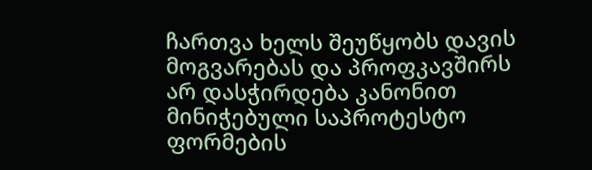ჩართვა ხელს შეუწყობს დავის მოგვარებას და პროფკავშირს არ დასჭირდება კანონით მინიჭებული საპროტესტო ფორმების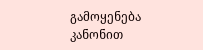გამოყენება კანონით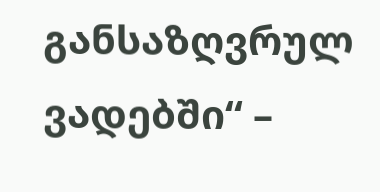განსაზღვრულ ვადებში“ –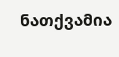ნათქვამია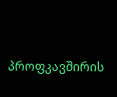პროფკავშირის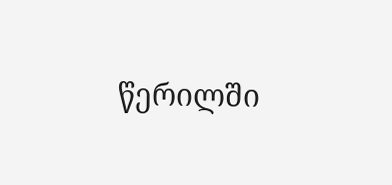წერილში